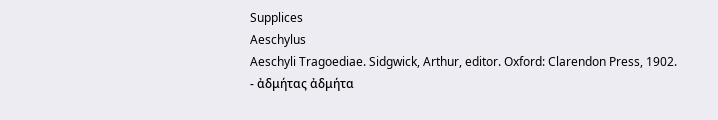Supplices
Aeschylus
Aeschyli Tragoediae. Sidgwick, Arthur, editor. Oxford: Clarendon Press, 1902.
- ἀδμήτας ἀδμήτα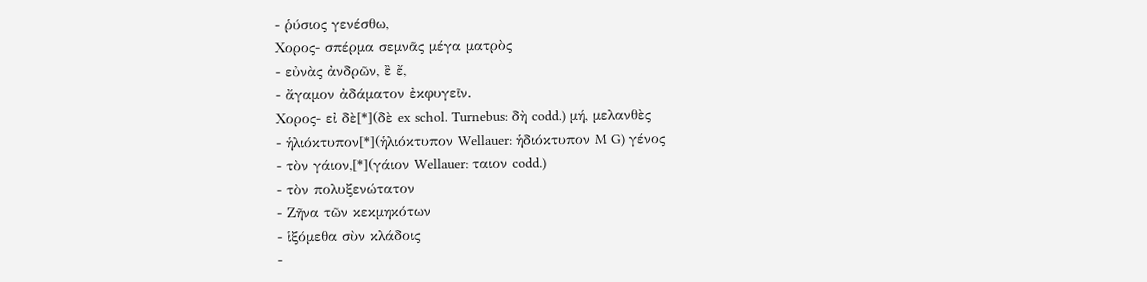- ῥύσιος γενέσθω,
Χορος- σπέρμα σεμνᾶς μέγα ματρὸς
- εὐνὰς ἀνδρῶν, ἒ ἔ,
- ἄγαμον ἀδάματον ἐκφυγεῖν.
Χορος- εἰ δὲ[*](δὲ ex schol. Turnebus: δὴ codd.) μή, μελανθὲς
- ἡλιόκτυπον[*](ἡλιόκτυπον Wellauer: ἡδιόκτυπον M G) γένος
- τὸν γάιον,[*](γάιον Wellauer: ταιον codd.)
- τὸν πολυξενώτατον
- Ζῆνα τῶν κεκμηκότων
- ἱξόμεθα σὺν κλάδοις
-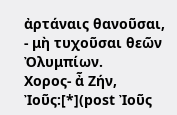ἀρτάναις θανοῦσαι,
- μὴ τυχοῦσαι θεῶν Ὀλυμπίων.
Χορος- ἆ Ζήν, Ἰοῦς:[*](post Ἰοῦς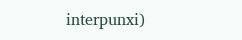interpunxi)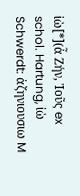ἰὼ[*](ἆ Ζήν, Ἰοῦς ex schol. Hartung, ἰὼ Schwerdt: ἀζηνιουσιω M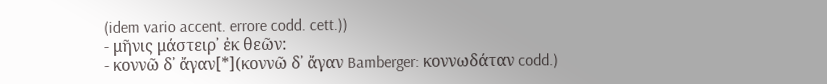(idem vario accent. errore codd. cett.))
- μῆνις μάστειρ᾽ ἐκ θεῶν:
- κοννῶ δ᾽ ἄγαν[*](κοννῶ δ᾽ ἄγαν Bamberger: κοννωδάταν codd.)